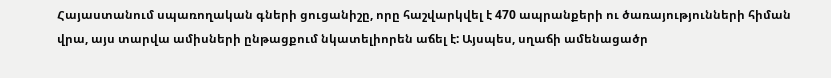Հայաստանում սպառողական գների ցուցանիշը, որը հաշվարկվել է 470 ապրանքերի ու ծառայությունների հիման վրա, այս տարվա ամիսների ընթացքում նկատելիորեն աճել է: Այսպես, սղաճի ամենացածր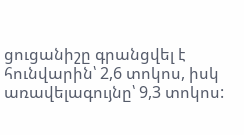ցուցանիշը գրանցվել է հունվարին՝ 2,6 տոկոս, իսկ առավելագույնը՝ 9,3 տոկոս: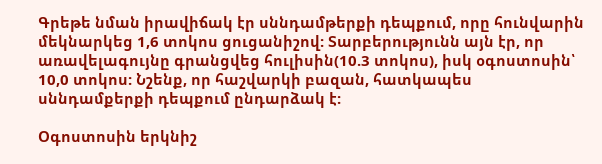Գրեթե նման իրավիճակ էր սննդամթերքի դեպքում, որը հունվարին մեկնարկեց 1,6 տոկոս ցուցանիշով: Տարբերությունն այն էր, որ առավելագույնը գրանցվեց հուլիսին(10.3 տոկոս), իսկ օգոստոսին՝ 10,0 տոկոս: Նշենք, որ հաշվարկի բազան, հատկապես սննդամքերքի դեպքում ընդարձակ է:

Օգոստոսին երկնիշ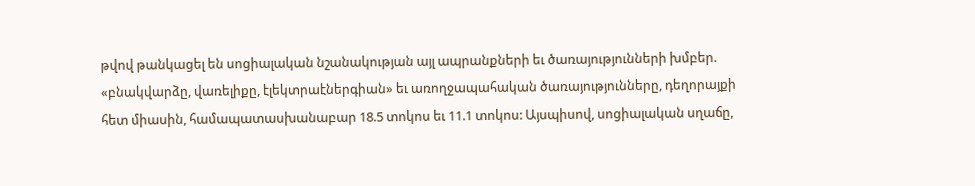թվով թանկացել են սոցիալական նշանակության այլ ապրանքների եւ ծառայությունների խմբեր. «բնակվարձը, վառելիքը, էլեկտրաէներգիան» եւ առողջապահական ծառայությունները, դեղորայքի հետ միասին, համապատասխանաբար 18.5 տոկոս եւ 11.1 տոկոս: Այսպիսով, սոցիալական սղաճը,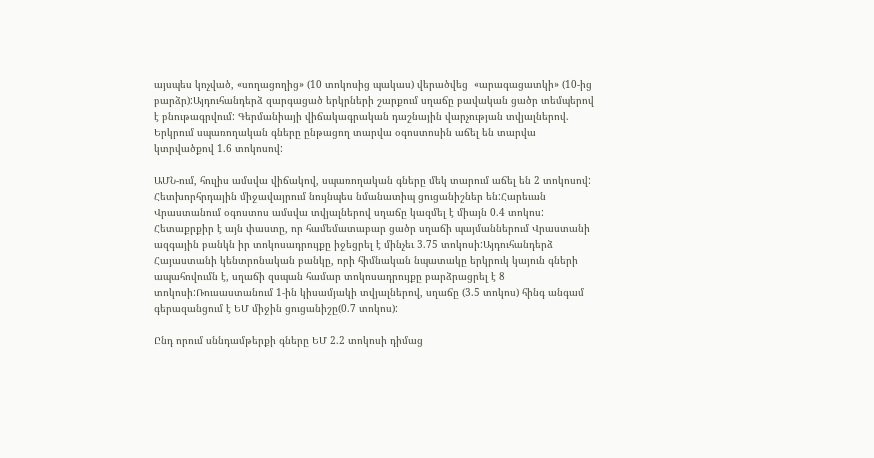այսպես կոչված, «սողացողից» (10 տոկոսից պակաս) վերածվեց  «արագացատկի» (10-ից բարձր):Այդուհանդերձ զարգացած երկրների շարքում սղաճը բավական ցածր տեմպերով է բնութագրվում: Գերմանիայի վիճակագրական դաշնային վարչության տվյալներով. Երկրում սպառողական գները ընթացող տարվա օգոստոսին աճել են տարվա կտրվածքով 1.6 տոկոսով:

ԱՄՆ-ում, հուլիս ամսվա վիճակով, սպառողական գները մեկ տարում աճել են 2 տոկոսով: Հետխորհրդային միջավայրում նույնպես նմանատիպ ցուցանիշներ են:Հարեւան Վրաստանում օգոստոս ամսվա տվյալներով սղաճը կազմել է միայն 0.4 տոկոս: Հետաքրքիր է այն փաստը, որ համեմատաբար ցածր սղաճի պայմաններում Վրաստանի ազգային բանկն իր տոկոսադրույքը իջեցրել է մինչեւ 3.75 տոկոսի:Այդուհանդերձ Հայաստանի կենտրոնական բանկը, որի հիմնական նպատակը երկրուկ կայուն գների ապահովումն է, սղաճի զսպան համար տոկոսադրույքը բարձրացրել է 8 տոկոսի:Ռուսաստանում 1-ին կիսամյակի տվյալներով, սղաճը (3.5 տոկոս) հինգ անգամ գերազանցում է ԵՄ միջին ցուցանիշը(0.7 տոկոս):

Ընդ որում սննդամթերքի գները ԵՄ 2.2 տոկոսի դիմաց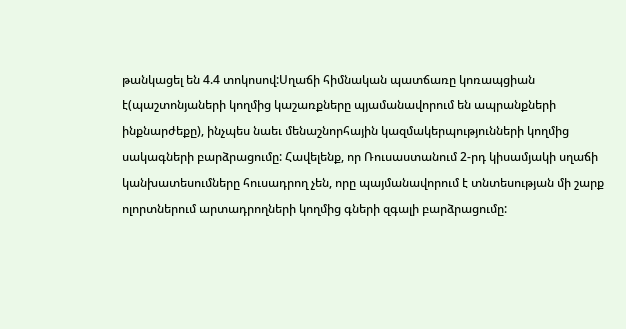թանկացել են 4.4 տոկոսով:Սղաճի հիմնական պատճառը կոռապցիան է(պաշտոնյաների կողմից կաշառքները պյամանավորում են ապրանքների ինքնարժեքը), ինչպես նաեւ մենաշնորհային կազմակերպությունների կողմից սակագների բարձրացումը: Հավելենք, որ Ռուսաստանում 2-րդ կիսամյակի սղաճի կանխատեսումները հուսադրող չեն, որը պայմանավորում է տնտեսության մի շարք ոլորտներում արտադրողների կողմից գների զգալի բարձրացումը: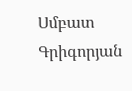Սմբատ Գրիգորյան